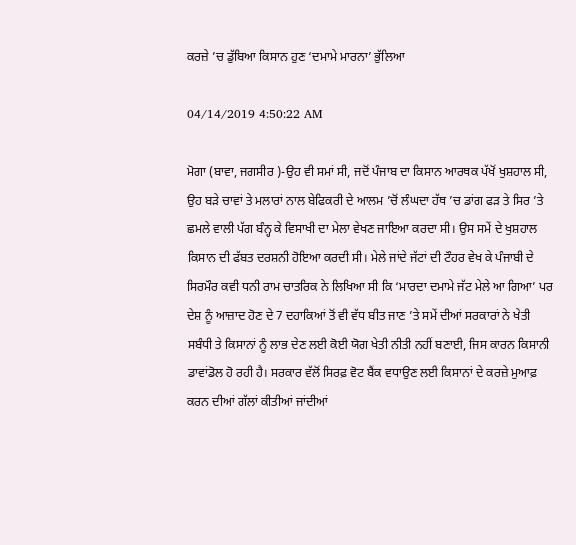ਕਰਜ਼ੇ ’ਚ ਡੁੱਬਿਆ ਕਿਸਾਨ ਹੁਣ ‘ਦਮਾਮੇ ਮਾਰਨਾ’ ਭੁੱਲਿਆ

04/14/2019 4:50:22 AM

ਮੋਗਾ (ਬਾਵਾ, ਜਗਸੀਰ )-ਉਹ ਵੀ ਸਮਾਂ ਸੀ, ਜਦੋਂ ਪੰਜਾਬ ਦਾ ਕਿਸਾਨ ਆਰਥਕ ਪੱਖੋਂ ਖੁਸ਼ਹਾਲ ਸੀ, ਉਹ ਬਡ਼ੇ ਚਾਵਾਂ ਤੇ ਮਲਾਰਾਂ ਨਾਲ ਬੇਫਿਕਰੀ ਦੇ ਆਲਮ ’ਚੋਂ ਲੰਘਦਾ ਹੱਥ ’ਚ ਡਾਂਗ ਫਡ਼ ਤੇ ਸਿਰ ’ਤੇ ਛਮਲੇ ਵਾਲੀ ਪੱਗ ਬੰਨ੍ਹ ਕੇ ਵਿਸਾਖੀ ਦਾ ਮੇਲਾ ਵੇਖਣ ਜਾਇਆ ਕਰਦਾ ਸੀ। ਉਸ ਸਮੇਂ ਦੇ ਖੁਸ਼ਹਾਲ ਕਿਸਾਨ ਦੀ ਫੱਬਤ ਦਰਸ਼ਨੀ ਹੋਇਆ ਕਰਦੀ ਸੀ। ਮੇਲੇ ਜਾਂਦੇ ਜੱਟਾਂ ਦੀ ਟੌਹਰ ਵੇਖ ਕੇ ਪੰਜਾਬੀ ਦੇ ਸਿਰਮੌਰ ਕਵੀ ਧਨੀ ਰਾਮ ਚਾਤਰਿਕ ਨੇ ਲਿਖਿਆ ਸੀ ਕਿ ‘ਮਾਰਦਾ ਦਮਾਮੇ ਜੱਟ ਮੇਲੇ ਆ ਗਿਆ’ ਪਰ ਦੇਸ਼ ਨੂੰ ਆਜ਼ਾਦ ਹੋਣ ਦੇ 7 ਦਹਾਕਿਆਂ ਤੋਂ ਵੀ ਵੱਧ ਬੀਤ ਜਾਣ ’ਤੇ ਸਮੇਂ ਦੀਆਂ ਸਰਕਾਰਾਂ ਨੇ ਖੇਤੀ ਸਬੰਧੀ ਤੇ ਕਿਸਾਨਾਂ ਨੂੰ ਲਾਭ ਦੇਣ ਲਈ ਕੋਈ ਯੋਗ ਖੇਤੀ ਨੀਤੀ ਨਹੀਂ ਬਣਾਈ, ਜਿਸ ਕਾਰਨ ਕਿਸਾਨੀ ਡਾਵਾਂਡੋਲ ਹੋ ਰਹੀ ਹੈ। ਸਰਕਾਰ ਵੱਲੋਂ ਸਿਰਫ਼ ਵੋਟ ਬੈਂਕ ਵਧਾਉਣ ਲਈ ਕਿਸਾਨਾਂ ਦੇ ਕਰਜ਼ੇ ਮੁਆਫ਼ ਕਰਨ ਦੀਆਂ ਗੱਲਾਂ ਕੀਤੀਆਂ ਜਾਂਦੀਆਂ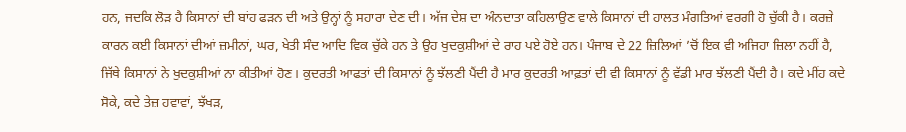ਹਨ, ਜਦਕਿ ਲੋਡ਼ ਹੈ ਕਿਸਾਨਾਂ ਦੀ ਬਾਂਹ ਫਡ਼ਨ ਦੀ ਅਤੇ ਉਨ੍ਹਾਂ ਨੂੰ ਸਹਾਰਾ ਦੇਣ ਦੀ। ਅੱਜ ਦੇਸ਼ ਦਾ ਅੰਨਦਾਤਾ ਕਹਿਲਾਉਣ ਵਾਲੇ ਕਿਸਾਨਾਂ ਦੀ ਹਾਲਤ ਮੰਗਤਿਆਂ ਵਰਗੀ ਹੋ ਚੁੱਕੀ ਹੈ। ਕਰਜ਼ੇ ਕਾਰਨ ਕਈ ਕਿਸਾਨਾਂ ਦੀਆਂ ਜ਼ਮੀਨਾਂ, ਘਰ, ਖੇਤੀ ਸੰਦ ਆਦਿ ਵਿਕ ਚੁੱਕੇ ਹਨ ਤੇ ਉਹ ਖੁਦਕੁਸ਼ੀਆਂ ਦੇ ਰਾਹ ਪਏ ਹੋਏ ਹਨ। ਪੰਜਾਬ ਦੇ 22 ਜ਼ਿਲਿਆਂ ’ਚੋਂ ਇਕ ਵੀ ਅਜਿਹਾ ਜ਼ਿਲਾ ਨਹੀਂ ਹੈ, ਜਿੱਥੇ ਕਿਸਾਨਾਂ ਨੇ ਖੁਦਕੁਸ਼ੀਆਂ ਨਾ ਕੀਤੀਆਂ ਹੋਣ। ਕੁਦਰਤੀ ਆਫਤਾਂ ਦੀ ਕਿਸਾਨਾਂ ਨੂੰ ਝੱਲਣੀ ਪੈਂਦੀ ਹੈ ਮਾਰ ਕੁਦਰਤੀ ਆਫ਼ਤਾਂ ਦੀ ਵੀ ਕਿਸਾਨਾਂ ਨੂੰ ਵੱਡੀ ਮਾਰ ਝੱਲਣੀ ਪੈਂਦੀ ਹੈ। ਕਦੇ ਮੀਂਹ ਕਦੇ ਸੋਕੇ, ਕਦੇ ਤੇਜ਼ ਹਵਾਵਾਂ, ਝੱਖਡ਼,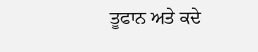ਤੂਫਾਨ ਅਤੇ ਕਦੇ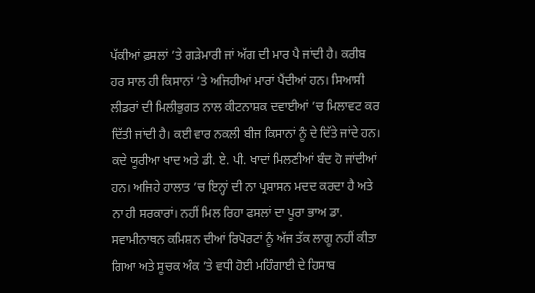ਪੱਕੀਆਂ ਫ਼ਸਲਾਂ ’ਤੇ ਗਡ਼ੇਮਾਰੀ ਜਾਂ ਅੱਗ ਦੀ ਮਾਰ ਪੈ ਜਾਂਦੀ ਹੈ। ਕਰੀਬ ਹਰ ਸਾਲ ਹੀ ਕਿਸਾਨਾਂ ’ਤੇ ਅਜਿਹੀਆਂ ਮਾਰਾਂ ਪੈਂਦੀਆਂ ਹਨ। ਸਿਆਸੀ ਲੀਡਰਾਂ ਦੀ ਮਿਲੀਭੁਗਤ ਨਾਲ ਕੀਟਨਾਸ਼ਕ ਦਵਾਈਆਂ ’ਚ ਮਿਲਾਵਟ ਕਰ ਦਿੱਤੀ ਜਾਂਦੀ ਹੈ। ਕਈ ਵਾਰ ਨਕਲੀ ਬੀਜ ਕਿਸਾਨਾਂ ਨੂੰ ਦੇ ਦਿੱਤੇ ਜਾਂਦੇ ਹਨ। ਕਦੇ ਯੂਰੀਆ ਖਾਦ ਅਤੇ ਡੀ. ਏ. ਪੀ. ਖਾਦਾਂ ਮਿਲਣੀਆਂ ਬੰਦ ਹੋ ਜਾਂਦੀਆਂ ਹਨ। ਅਜਿਹੇ ਹਾਲਾਤ ’ਚ ਇਨ੍ਹਾਂ ਦੀ ਨਾ ਪ੍ਰਸ਼ਾਸਨ ਮਦਦ ਕਰਦਾ ਹੈ ਅਤੇ ਨਾ ਹੀ ਸਰਕਾਰਾਂ। ਨਹੀਂ ਮਿਲ ਰਿਹਾ ਫਸਲਾਂ ਦਾ ਪੂਰਾ ਭਾਅ ਡਾ. ਸਵਾਮੀਨਾਥਨ ਕਮਿਸ਼ਨ ਦੀਆਂ ਰਿਪੋਰਟਾਂ ਨੂੰ ਅੱਜ ਤੱਕ ਲਾਗੂ ਨਹੀਂ ਕੀਤਾ ਗਿਆ ਅਤੇ ਸੂਚਕ ਅੰਕ ’ਤੇ ਵਧੀ ਹੋਈ ਮਹਿੰਗਾਈ ਦੇ ਹਿਸਾਬ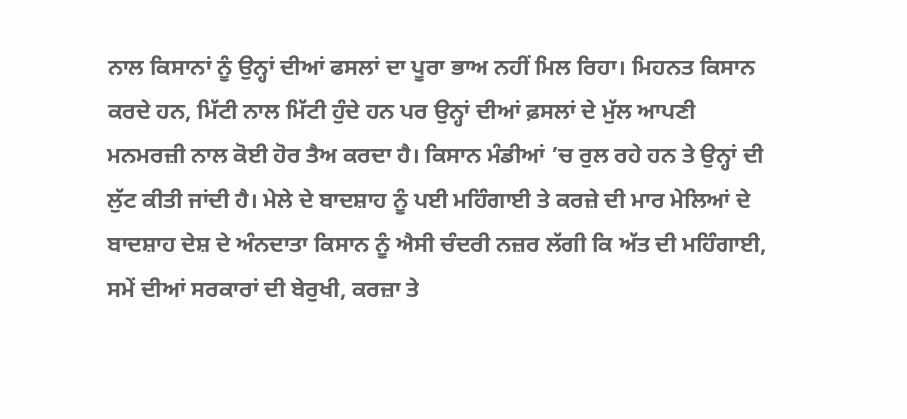ਨਾਲ ਕਿਸਾਨਾਂ ਨੂੰ ਉਨ੍ਹਾਂ ਦੀਆਂ ਫਸਲਾਂ ਦਾ ਪੂਰਾ ਭਾਅ ਨਹੀਂ ਮਿਲ ਰਿਹਾ। ਮਿਹਨਤ ਕਿਸਾਨ ਕਰਦੇ ਹਨ, ਮਿੱਟੀ ਨਾਲ ਮਿੱਟੀ ਹੁੰਦੇ ਹਨ ਪਰ ਉਨ੍ਹਾਂ ਦੀਆਂ ਫ਼ਸਲਾਂ ਦੇ ਮੁੱਲ ਆਪਣੀ ਮਨਮਰਜ਼ੀ ਨਾਲ ਕੋਈ ਹੋਰ ਤੈਅ ਕਰਦਾ ਹੈ। ਕਿਸਾਨ ਮੰਡੀਆਂ ’ਚ ਰੁਲ ਰਹੇ ਹਨ ਤੇ ਉਨ੍ਹਾਂ ਦੀ ਲੁੱਟ ਕੀਤੀ ਜਾਂਦੀ ਹੈ। ਮੇਲੇ ਦੇ ਬਾਦਸ਼ਾਹ ਨੂੰ ਪਈ ਮਹਿੰਗਾਈ ਤੇ ਕਰਜ਼ੇ ਦੀ ਮਾਰ ਮੇਲਿਆਂ ਦੇ ਬਾਦਸ਼ਾਹ ਦੇਸ਼ ਦੇ ਅੰਨਦਾਤਾ ਕਿਸਾਨ ਨੂੰ ਐਸੀ ਚੰਦਰੀ ਨਜ਼ਰ ਲੱਗੀ ਕਿ ਅੱਤ ਦੀ ਮਹਿੰਗਾਈ, ਸਮੇਂ ਦੀਆਂ ਸਰਕਾਰਾਂ ਦੀ ਬੇਰੁਖੀ, ਕਰਜ਼ਾ ਤੇ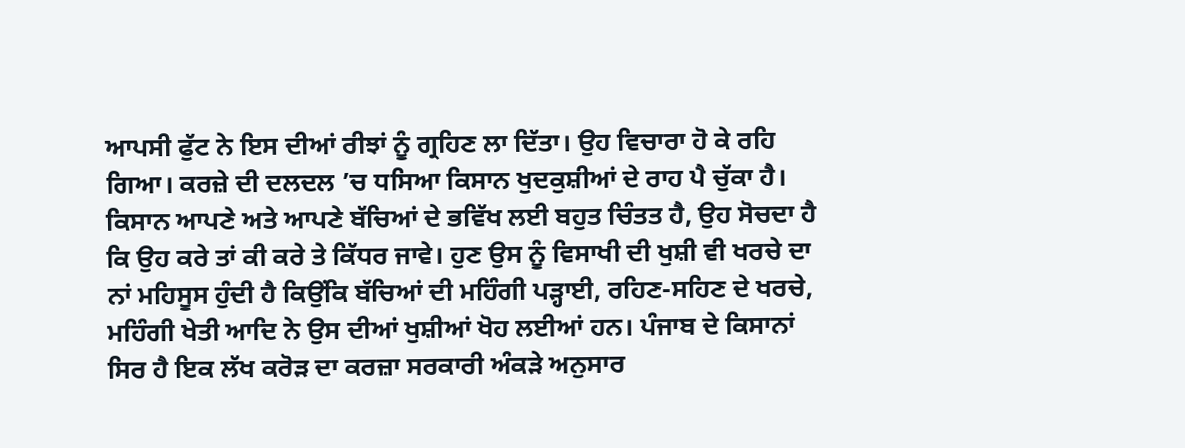ਆਪਸੀ ਫੁੱਟ ਨੇ ਇਸ ਦੀਆਂ ਰੀਝਾਂ ਨੂੰ ਗ੍ਰਹਿਣ ਲਾ ਦਿੱਤਾ। ਉਹ ਵਿਚਾਰਾ ਹੋ ਕੇ ਰਹਿ ਗਿਆ। ਕਰਜ਼ੇ ਦੀ ਦਲਦਲ ’ਚ ਧਸਿਆ ਕਿਸਾਨ ਖੁਦਕੁਸ਼ੀਆਂ ਦੇ ਰਾਹ ਪੈ ਚੁੱਕਾ ਹੈ। ਕਿਸਾਨ ਆਪਣੇ ਅਤੇ ਆਪਣੇ ਬੱਚਿਆਂ ਦੇ ਭਵਿੱਖ ਲਈ ਬਹੁਤ ਚਿੰਤਤ ਹੈ, ਉਹ ਸੋਚਦਾ ਹੈ ਕਿ ਉਹ ਕਰੇ ਤਾਂ ਕੀ ਕਰੇ ਤੇ ਕਿੱਧਰ ਜਾਵੇ। ਹੁਣ ਉਸ ਨੂੰ ਵਿਸਾਖੀ ਦੀ ਖੁਸ਼ੀ ਵੀ ਖਰਚੇ ਦਾ ਨਾਂ ਮਹਿਸੂਸ ਹੁੰਦੀ ਹੈ ਕਿਉਂਕਿ ਬੱਚਿਆਂ ਦੀ ਮਹਿੰਗੀ ਪਡ਼੍ਹਾਈ, ਰਹਿਣ-ਸਹਿਣ ਦੇ ਖਰਚੇ, ਮਹਿੰਗੀ ਖੇਤੀ ਆਦਿ ਨੇ ਉਸ ਦੀਆਂ ਖੁਸ਼ੀਆਂ ਖੋਹ ਲਈਆਂ ਹਨ। ਪੰਜਾਬ ਦੇ ਕਿਸਾਨਾਂ ਸਿਰ ਹੈ ਇਕ ਲੱਖ ਕਰੋਡ਼ ਦਾ ਕਰਜ਼ਾ ਸਰਕਾਰੀ ਅੰਕਡ਼ੇ ਅਨੁਸਾਰ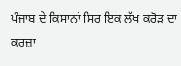ਪੰਜਾਬ ਦੇ ਕਿਸਾਨਾਂ ਸਿਰ ਇਕ ਲੱਖ ਕਰੋਡ਼ ਦਾ ਕਰਜ਼ਾ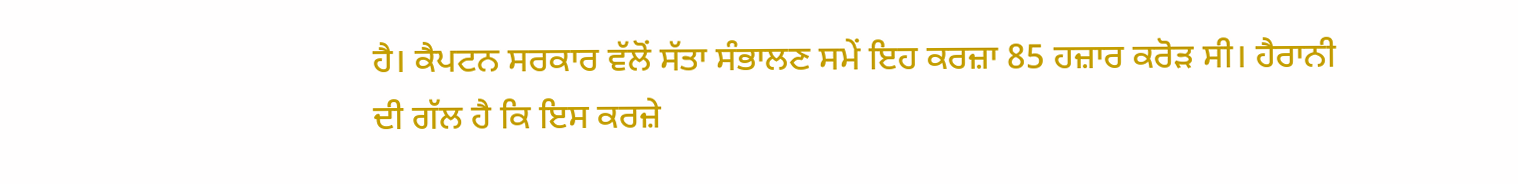ਹੈ। ਕੈਪਟਨ ਸਰਕਾਰ ਵੱਲੋਂ ਸੱਤਾ ਸੰਭਾਲਣ ਸਮੇਂ ਇਹ ਕਰਜ਼ਾ 85 ਹਜ਼ਾਰ ਕਰੋਡ਼ ਸੀ। ਹੈਰਾਨੀ ਦੀ ਗੱਲ ਹੈ ਕਿ ਇਸ ਕਰਜ਼ੇ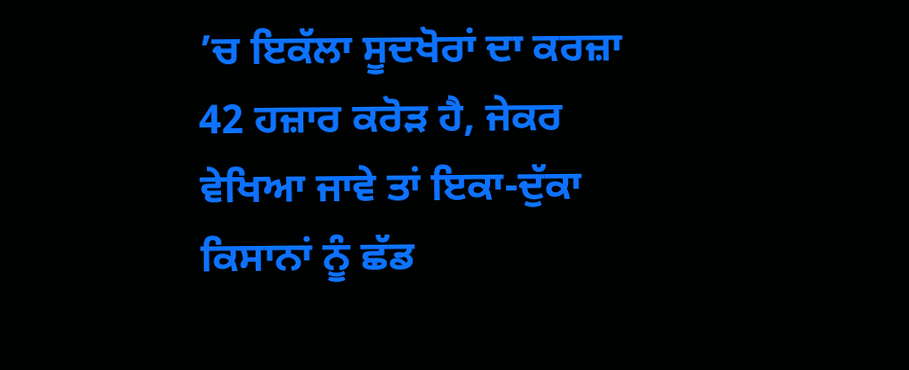’ਚ ਇਕੱਲਾ ਸੂਦਖੋਰਾਂ ਦਾ ਕਰਜ਼ਾ 42 ਹਜ਼ਾਰ ਕਰੋਡ਼ ਹੈ, ਜੇਕਰ ਵੇਖਿਆ ਜਾਵੇ ਤਾਂ ਇਕਾ-ਦੁੱਕਾ ਕਿਸਾਨਾਂ ਨੂੰ ਛੱਡ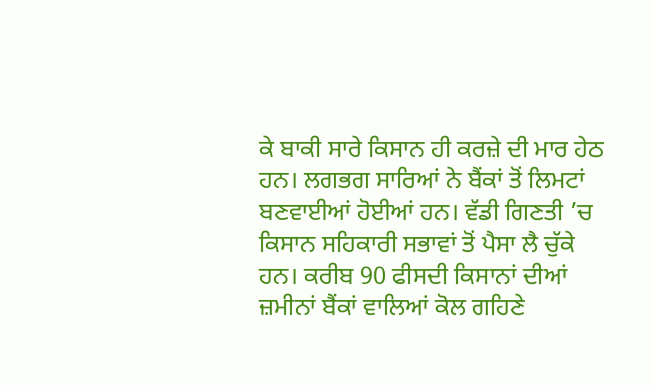ਕੇ ਬਾਕੀ ਸਾਰੇ ਕਿਸਾਨ ਹੀ ਕਰਜ਼ੇ ਦੀ ਮਾਰ ਹੇਠ ਹਨ। ਲਗਭਗ ਸਾਰਿਆਂ ਨੇ ਬੈਂਕਾਂ ਤੋਂ ਲਿਮਟਾਂ ਬਣਵਾਈਆਂ ਹੋਈਆਂ ਹਨ। ਵੱਡੀ ਗਿਣਤੀ ’ਚ ਕਿਸਾਨ ਸਹਿਕਾਰੀ ਸਭਾਵਾਂ ਤੋਂ ਪੈਸਾ ਲੈ ਚੁੱਕੇ ਹਨ। ਕਰੀਬ 90 ਫੀਸਦੀ ਕਿਸਾਨਾਂ ਦੀਆਂ ਜ਼ਮੀਨਾਂ ਬੈਂਕਾਂ ਵਾਲਿਆਂ ਕੋਲ ਗਹਿਣੇ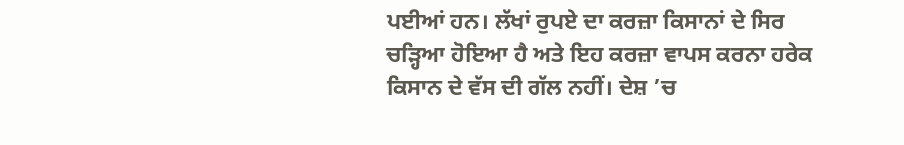ਪਈਆਂ ਹਨ। ਲੱਖਾਂ ਰੁਪਏ ਦਾ ਕਰਜ਼ਾ ਕਿਸਾਨਾਂ ਦੇ ਸਿਰ ਚਡ਼੍ਹਿਆ ਹੋਇਆ ਹੈ ਅਤੇ ਇਹ ਕਰਜ਼ਾ ਵਾਪਸ ਕਰਨਾ ਹਰੇਕ ਕਿਸਾਨ ਦੇ ਵੱਸ ਦੀ ਗੱਲ ਨਹੀਂ। ਦੇਸ਼ ’ਚ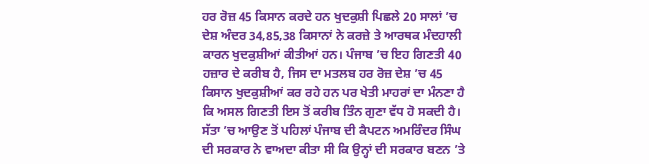ਹਰ ਰੋਜ਼ 45 ਕਿਸਾਨ ਕਰਦੇ ਹਨ ਖੁਦਕੁਸ਼ੀ ਪਿਛਲੇ 20 ਸਾਲਾਂ ’ਚ ਦੇਸ਼ ਅੰਦਰ 34,85,38 ਕਿਸਾਨਾਂ ਨੇ ਕਰਜ਼ੇ ਤੇ ਆਰਥਕ ਮੰਦਹਾਲੀ ਕਾਰਨ ਖੁਦਕੁਸ਼ੀਆਂ ਕੀਤੀਆਂ ਹਨ। ਪੰਜਾਬ ’ਚ ਇਹ ਗਿਣਤੀ 40 ਹਜ਼ਾਰ ਦੇ ਕਰੀਬ ਹੈ, ਜਿਸ ਦਾ ਮਤਲਬ ਹਰ ਰੋਜ਼ ਦੇਸ਼ ’ਚ 45 ਕਿਸਾਨ ਖੁਦਕੁਸ਼ੀਆਂ ਕਰ ਰਹੇ ਹਨ ਪਰ ਖੇਤੀ ਮਾਹਰਾਂ ਦਾ ਮੰਨਣਾ ਹੈ ਕਿ ਅਸਲ ਗਿਣਤੀ ਇਸ ਤੋਂ ਕਰੀਬ ਤਿੰਨ ਗੁਣਾ ਵੱਧ ਹੋ ਸਕਦੀ ਹੈ। ਸੱਤਾ ’ਚ ਆਉਣ ਤੋਂ ਪਹਿਲਾਂ ਪੰਜਾਬ ਦੀ ਕੈਪਟਨ ਅਮਰਿੰਦਰ ਸਿੰਘ ਦੀ ਸਰਕਾਰ ਨੇ ਵਾਅਦਾ ਕੀਤਾ ਸੀ ਕਿ ਉਨ੍ਹਾਂ ਦੀ ਸਰਕਾਰ ਬਣਨ ’ਤੇ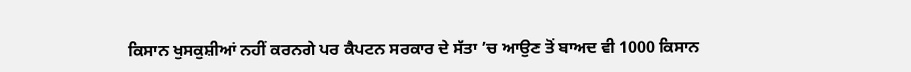ਕਿਸਾਨ ਖੁਸਕੁਸ਼ੀਆਂ ਨਹੀਂ ਕਰਨਗੇ ਪਰ ਕੈਪਟਨ ਸਰਕਾਰ ਦੇ ਸੱਤਾ ’ਚ ਆਉਣ ਤੋਂ ਬਾਅਦ ਵੀ 1000 ਕਿਸਾਨ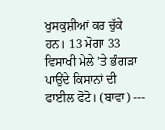ਖੁਸਕੁਸ਼ੀਆਂ ਕਰ ਚੁੱਕੇ ਹਨ। 13 ਮੋਗਾ 33 ਵਿਸਾਖੀ ਮੇਲੇ ’ਤੇ ਭੰਗਡ਼ਾ ਪਾਉਂਦੇ ਕਿਸਾਨਾਂ ਦੀ ਫਾਈਲ ਫੋਟੋ। (ਬਾਵਾ) ---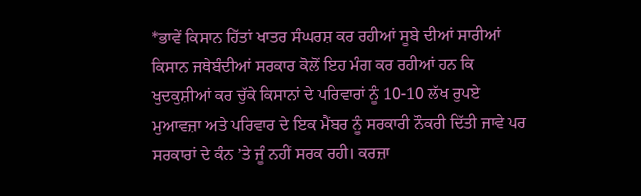*ਭਾਵੇਂ ਕਿਸਾਨ ਹਿੱਤਾਂ ਖਾਤਰ ਸੰਘਰਸ਼ ਕਰ ਰਹੀਆਂ ਸੂਬੇ ਦੀਆਂ ਸਾਰੀਆਂ ਕਿਸਾਨ ਜਥੇਬੰਦੀਆਂ ਸਰਕਾਰ ਕੋਲੋਂ ਇਹ ਮੰਗ ਕਰ ਰਹੀਆਂ ਹਨ ਕਿ ਖੁਦਕੁਸ਼ੀਆਂ ਕਰ ਚੁੱਕੇ ਕਿਸਾਨਾਂ ਦੇ ਪਰਿਵਾਰਾਂ ਨੂੰ 10-10 ਲੱਖ ਰੁਪਏ ਮੁਆਵਜ਼ਾ ਅਤੇ ਪਰਿਵਾਰ ਦੇ ਇਕ ਮੈਂਬਰ ਨੂੰ ਸਰਕਾਰੀ ਨੌਕਰੀ ਦਿੱਤੀ ਜਾਵੇ ਪਰ ਸਰਕਾਰਾਂ ਦੇ ਕੰਨ ’ਤੇ ਜੂੰ ਨਹੀਂ ਸਰਕ ਰਹੀ। ਕਰਜ਼ਾ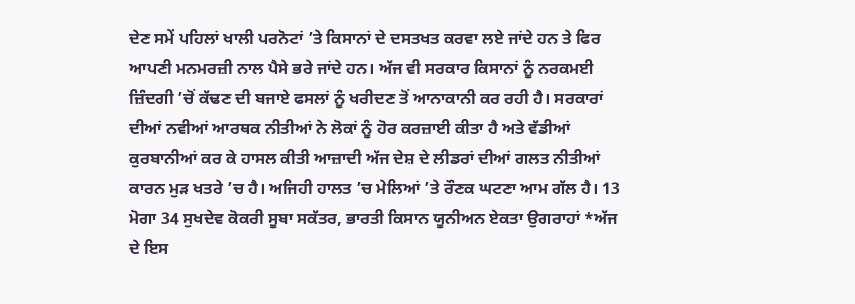ਦੇਣ ਸਮੇਂ ਪਹਿਲਾਂ ਖਾਲੀ ਪਰਨੋਟਾਂ ’ਤੇ ਕਿਸਾਨਾਂ ਦੇ ਦਸਤਖਤ ਕਰਵਾ ਲਏ ਜਾਂਦੇ ਹਨ ਤੇ ਫਿਰ ਆਪਣੀ ਮਨਮਰਜ਼ੀ ਨਾਲ ਪੈਸੇ ਭਰੇ ਜਾਂਦੇ ਹਨ। ਅੱਜ ਵੀ ਸਰਕਾਰ ਕਿਸਾਨਾਂ ਨੂੰ ਨਰਕਮਈ ਜ਼ਿੰਦਗੀ ’ਚੋਂ ਕੱਢਣ ਦੀ ਬਜਾਏ ਫਸਲਾਂ ਨੂੰ ਖਰੀਦਣ ਤੋਂ ਆਨਾਕਾਨੀ ਕਰ ਰਹੀ ਹੈ। ਸਰਕਾਰਾਂ ਦੀਆਂ ਨਵੀਆਂ ਆਰਥਕ ਨੀਤੀਆਂ ਨੇ ਲੋਕਾਂ ਨੂੰ ਹੋਰ ਕਰਜ਼ਾਈ ਕੀਤਾ ਹੈ ਅਤੇ ਵੱਡੀਆਂ ਕੁਰਬਾਨੀਆਂ ਕਰ ਕੇ ਹਾਸਲ ਕੀਤੀ ਆਜ਼ਾਦੀ ਅੱਜ ਦੇਸ਼ ਦੇ ਲੀਡਰਾਂ ਦੀਆਂ ਗਲਤ ਨੀਤੀਆਂ ਕਾਰਨ ਮੁਡ਼ ਖਤਰੇ ’ਚ ਹੈ। ਅਜਿਹੀ ਹਾਲਤ ’ਚ ਮੇਲਿਆਂ ’ਤੇ ਰੌਣਕ ਘਟਣਾ ਆਮ ਗੱਲ ਹੈ। 13 ਮੋਗਾ 34 ਸੁਖਦੇਵ ਕੋਕਰੀ ਸੂਬਾ ਸਕੱਤਰ, ਭਾਰਤੀ ਕਿਸਾਨ ਯੂਨੀਅਨ ਏਕਤਾ ਉਗਰਾਹਾਂ *ਅੱਜ ਦੇ ਇਸ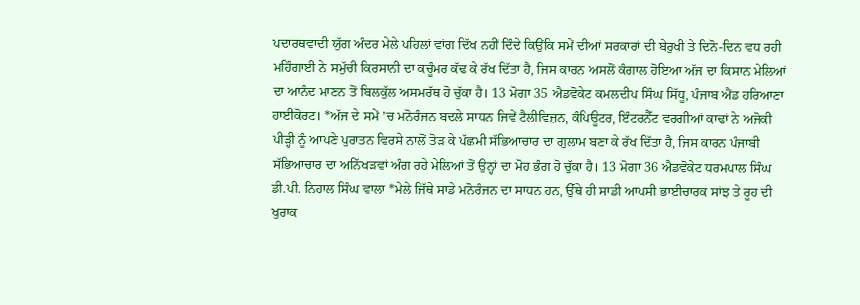ਪਦਾਰਥਵਾਦੀ ਯੁੱਗ ਅੰਦਰ ਮੇਲੇ ਪਹਿਲਾਂ ਵਾਂਗ ਦਿੱਖ ਨਹੀਂ ਦਿੰਦੇ ਕਿਉਂਕਿ ਸਮੇਂ ਦੀਆਂ ਸਰਕਾਰਾਂ ਦੀ ਬੇਰੁਖੀ ਤੇ ਦਿਨੋ-ਦਿਨ ਵਧ ਰਹੀ ਮਹਿੰਗਾਈ ਨੇ ਸਮੁੱਚੀ ਕਿਰਸਾਨੀ ਦਾ ਕਚੂੰਮਰ ਕੱਢ ਕੇ ਰੱਖ ਦਿੱਤਾ ਹੈ, ਜਿਸ ਕਾਰਨ ਅਸਲੋਂ ਕੰਗਾਲ ਹੋਇਆ ਅੱਜ ਦਾ ਕਿਸਾਨ ਮੇਲਿਆਂ ਦਾ ਆਨੰਦ ਮਾਣਨ ਤੋਂ ਬਿਲਕੁੱਲ ਅਸਮਰੱਥ ਹੋ ਚੁੱਕਾ ਹੈ। 13 ਮੋਗਾ 35 ਐਡਵੋਕੇਟ ਕਮਲਦੀਪ ਸਿੰਘ ਸਿੱਧੂ, ਪੰਜਾਬ ਐਂਡ ਹਰਿਆਣਾ ਹਾਈਕੋਰਟ। *ਅੱਜ ਦੇ ਸਮੇਂ ’ਚ ਮਨੋਰੰਜਨ ਬਦਲੇ ਸਾਧਨ ਜਿਵੇਂ ਟੈਲੀਵਿਜ਼ਨ, ਕੰਪਿਊਟਰ, ਇੰਟਰਨੈੱਟ ਵਰਗੀਆਂ ਕਾਢਾਂ ਨੇ ਅਜੋਕੀ ਪੀਡ਼੍ਹੀ ਨੂੰ ਆਪਣੇ ਪੁਰਾਤਨ ਵਿਰਸੇ ਨਾਲੋਂ ਤੋਡ਼ ਕੇ ਪੱਛਮੀ ਸੱਭਿਆਚਾਰ ਦਾ ਗੁਲਾਮ ਬਣਾ ਕੇ ਰੱਖ ਦਿੱਤਾ ਹੈ, ਜਿਸ ਕਾਰਨ ਪੰਜਾਬੀ ਸੱਭਿਆਚਾਰ ਦਾ ਅਨਿੱਖਡ਼ਵਾਂ ਅੰਗ ਰਹੇ ਮੇਲਿਆਂ ਤੋਂ ਉਨ੍ਹਾਂ ਦਾ ਮੋਹ ਭੰਗ ਹੋ ਚੁੱਕਾ ਹੈ। 13 ਮੋਗਾ 36 ਐਡਵੋਕੇਟ ਧਰਮਪਾਲ ਸਿੰਘ ਡੀ.ਪੀ. ਨਿਹਾਲ ਸਿੰਘ ਵਾਲਾ *ਮੇਲੇ ਜਿੱਥੇ ਸਾਡੇ ਮਨੋਰੰਜਨ ਦਾ ਸਾਧਨ ਹਨ, ਉੱਥੇ ਹੀ ਸਾਡੀ ਆਪਸੀ ਭਾਈਚਾਰਕ ਸਾਂਝ ਤੇ ਰੂਹ ਦੀ ਖੁਰਾਕ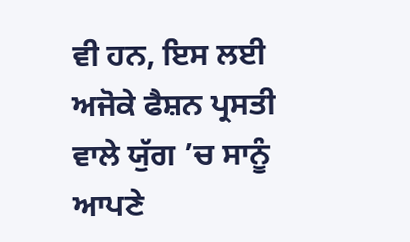ਵੀ ਹਨ, ਇਸ ਲਈ ਅਜੋਕੇ ਫੈਸ਼ਨ ਪ੍ਰਸਤੀ ਵਾਲੇ ਯੁੱਗ ’ਚ ਸਾਨੂੰ ਆਪਣੇ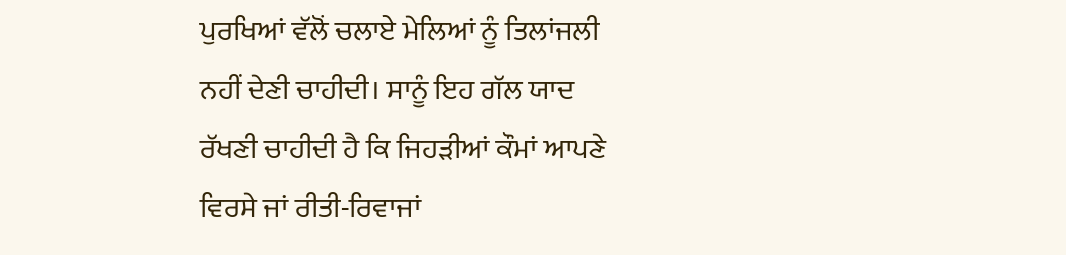ਪੁਰਖਿਆਂ ਵੱਲੋਂ ਚਲਾਏ ਮੇਲਿਆਂ ਨੂੰ ਤਿਲਾਂਜਲੀ ਨਹੀਂ ਦੇਣੀ ਚਾਹੀਦੀ। ਸਾਨੂੰ ਇਹ ਗੱਲ ਯਾਦ ਰੱਖਣੀ ਚਾਹੀਦੀ ਹੈ ਕਿ ਜਿਹਡ਼ੀਆਂ ਕੌਮਾਂ ਆਪਣੇ ਵਿਰਸੇ ਜਾਂ ਰੀਤੀ-ਰਿਵਾਜਾਂ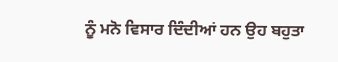ਨੂੰ ਮਨੋ ਵਿਸਾਰ ਦਿੰਦੀਆਂ ਹਨ ਉਹ ਬਹੁਤਾ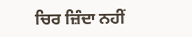ਚਿਰ ਜ਼ਿੰਦਾ ਨਹੀਂ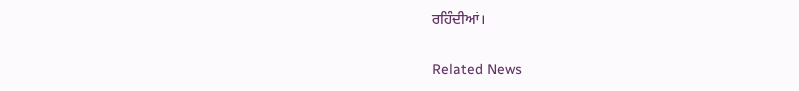ਰਹਿੰਦੀਆਂ।

Related News